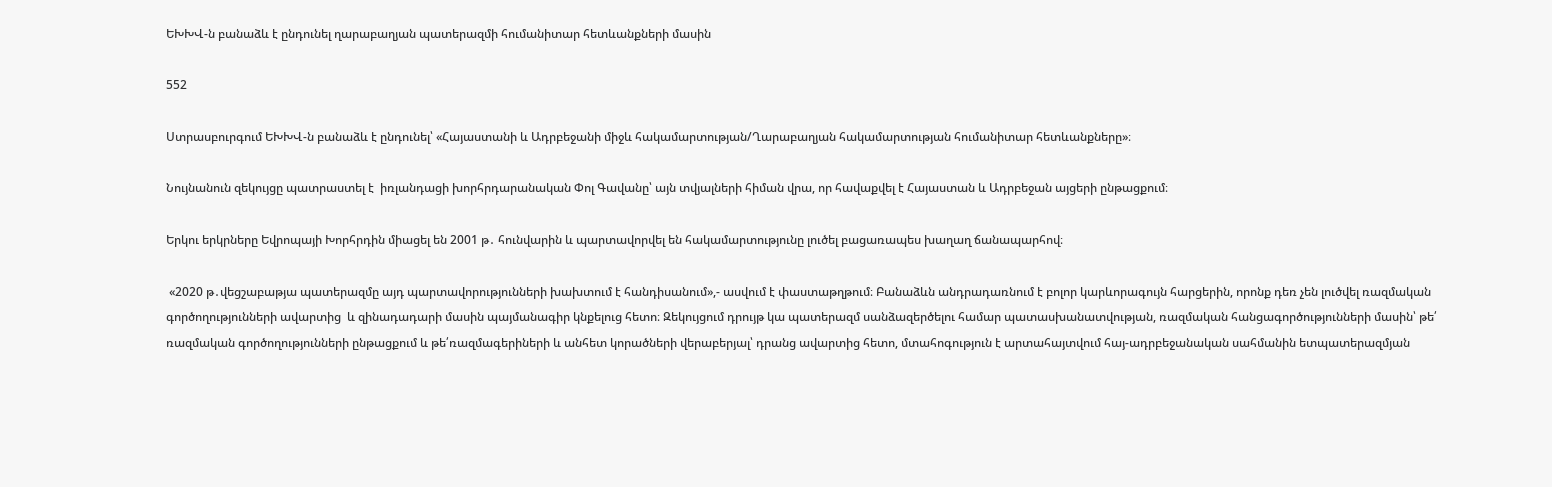ԵԽԽՎ-ն բանաձև է ընդունել ղարաբաղյան պատերազմի հումանիտար հետևանքների մասին

552

Ստրասբուրգում ԵԽԽՎ-ն բանաձև է ընդունել՝ «Հայաստանի և Ադրբեջանի միջև հակամարտության/Ղարաբաղյան հակամարտության հումանիտար հետևանքները»։

Նույնանուն զեկույցը պատրաստել է  իռլանդացի խորհրդարանական Փոլ Գավանը՝ այն տվյալների հիման վրա, որ հավաքվել է Հայաստան և Ադրբեջան այցերի ընթացքում։

Երկու երկրները Եվրոպայի Խորհրդին միացել են 2001 թ․ հունվարին և պարտավորվել են հակամարտությունը լուծել բացառապես խաղաղ ճանապարհով։

 «2020 թ․վեցշաբաթյա պատերազմը այդ պարտավորությունների խախտում է հանդիսանում»,- ասվում է փաստաթղթում։ Բանաձևն անդրադառնում է բոլոր կարևորագույն հարցերին, որոնք դեռ չեն լուծվել ռազմական գործողությունների ավարտից  և զինադադարի մասին պայմանագիր կնքելուց հետո։ Զեկույցում դրույթ կա պատերազմ սանձազերծելու համար պատասխանատվության, ռազմական հանցագործությունների մասին՝ թե՛ ռազմական գործողությունների ընթացքում և թե՛ռազմագերիների և անհետ կորածների վերաբերյալ՝ դրանց ավարտից հետո, մտահոգություն է արտահայտվում հայ-ադրբեջանական սահմանին ետպատերազմյան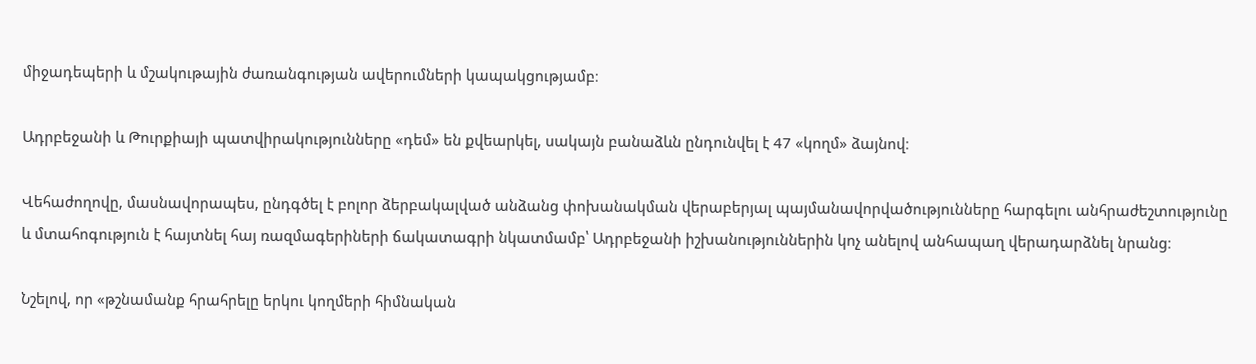միջադեպերի և մշակութային ժառանգության ավերումների կապակցությամբ։

Ադրբեջանի և Թուրքիայի պատվիրակությունները «դեմ» են քվեարկել, սակայն բանաձևն ընդունվել է 47 «կողմ» ձայնով։

Վեհաժողովը, մասնավորապես, ընդգծել է բոլոր ձերբակալված անձանց փոխանակման վերաբերյալ պայմանավորվածությունները հարգելու անհրաժեշտությունը և մտահոգություն է հայտնել հայ ռազմագերիների ճակատագրի նկատմամբ՝ Ադրբեջանի իշխանություններին կոչ անելով անհապաղ վերադարձնել նրանց։

Նշելով, որ «թշնամանք հրահրելը երկու կողմերի հիմնական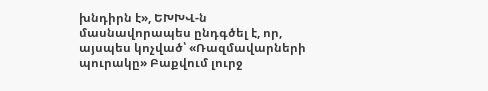խնդիրն է», ԵԽԽՎ-ն մասնավորապես ընդգծել է, որ, այսպես կոչված՝ «Ռազմավարների պուրակը» Բաքվում լուրջ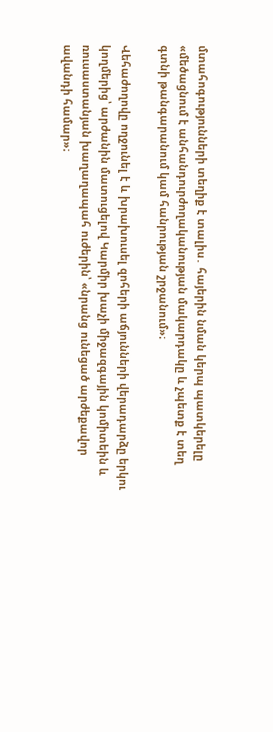մտահոգությունների տեղիք է տալիս․ հայերին նման կերպ պատկերելը «մեծացնում է անհանդուրժողականության մակարդակը և չպետք է տեղ գտնի թանգարանում կամ հանրության շրջանում»։

Վեհաժողովը ողջունել է և խրախուսել զոհերի աճյունների վերադարձը երկու կողմերից՝ արժանին մատուցելով Կարմիր խաչի միջազգային կոմիտեին և ռուսաստանյան խաղաղապահ ուժերին՝ «նրանց ունեցած արժեքավոր ավանդի համար»։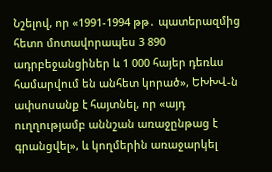Նշելով, որ «1991-1994 թթ․ պատերազմից հետո մոտավորապես 3 890 ադրբեջանցիներ և 1 000 հայեր դեռևս համարվում են անհետ կորած», ԵԽԽՎ-ն ափսոսանք է հայտնել, որ «այդ ուղղությամբ աննշան առաջընթաց է գրանցվել», և կողմերին առաջարկել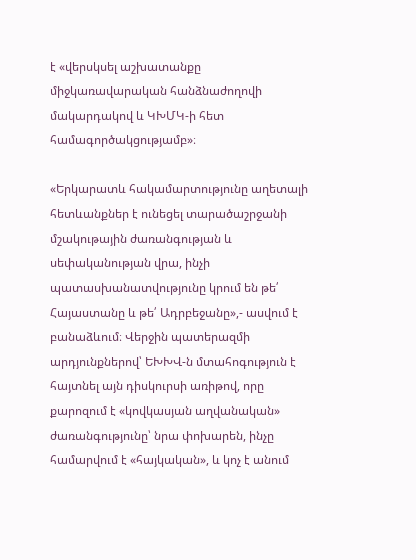է «վերսկսել աշխատանքը միջկառավարական հանձնաժողովի մակարդակով և ԿԽՄԿ-ի հետ համագործակցությամբ»։

«Երկարատև հակամարտությունը աղետալի հետևանքներ է ունեցել տարածաշրջանի մշակութային ժառանգության և սեփականության վրա, ինչի պատասխանատվությունը կրում են թե՛ Հայաստանը և թե՛ Ադրբեջանը»,- ասվում է բանաձևում։ Վերջին պատերազմի արդյունքներով՝ ԵԽԽՎ-ն մտահոգություն է հայտնել այն դիսկուրսի առիթով, որը քարոզում է «կովկասյան աղվանական» ժառանգությունը՝ նրա փոխարեն, ինչը համարվում է «հայկական», և կոչ է անում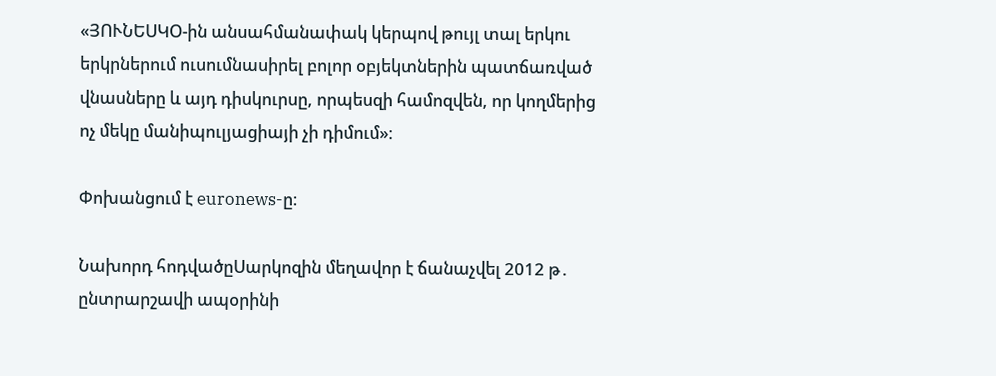«ՅՈՒՆԵՍԿՕ-ին անսահմանափակ կերպով թույլ տալ երկու երկրներում ուսումնասիրել բոլոր օբյեկտներին պատճառված վնասները և այդ դիսկուրսը, որպեսզի համոզվեն, որ կողմերից ոչ մեկը մանիպուլյացիայի չի դիմում»։

Փոխանցում է euronews-ը։

Նախորդ հոդվածըՍարկոզին մեղավոր է ճանաչվել 2012 թ․ ընտրարշավի ապօրինի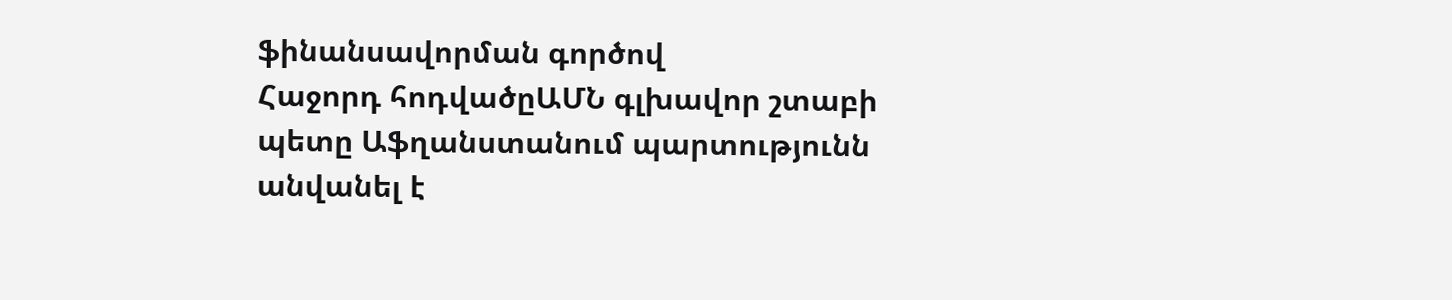ֆինանսավորման գործով
Հաջորդ հոդվածըԱՄՆ գլխավոր շտաբի պետը Աֆղանստանում պարտությունն անվանել է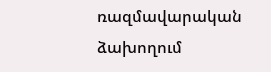ռազմավարական ձախողում